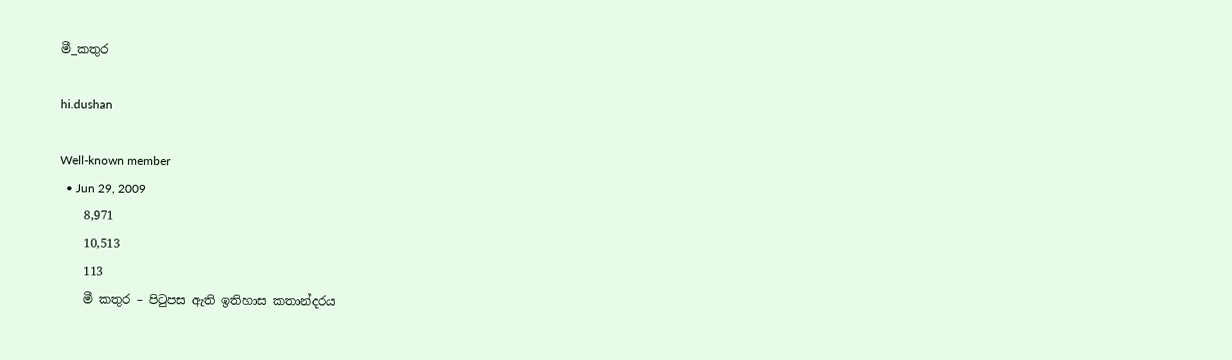මී_කතුර

hi.dushan

Well-known member
  • Jun 29, 2009
    8,971
    10,513
    113
    මී කතුර – පිටුපස ඇති ඉතිහාස කතාන්දරය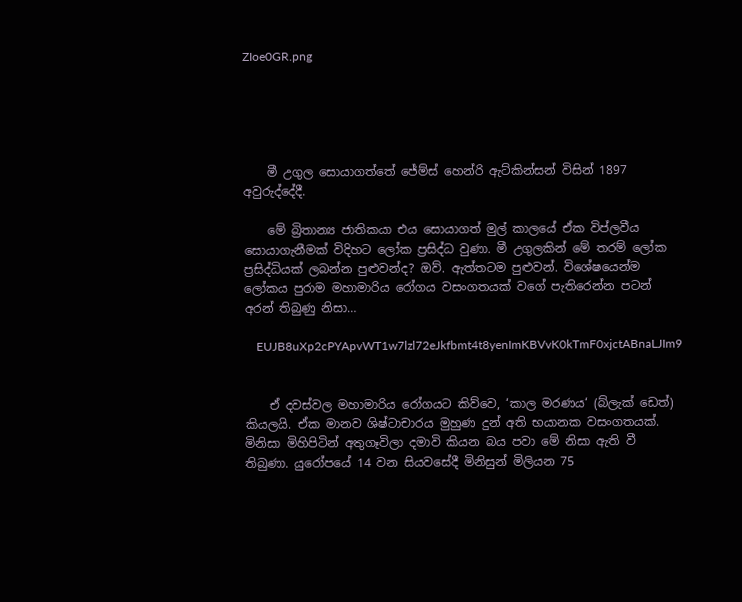ZIoe0GR.png





    මී උගුල සොයාගත්තේ ජේම්ස් හෙන්රි ඇට්කින්සන් විසින් 1897 අවුරුද්දේදී.

    මේ බ්‍රිතාන්‍ය ජාතිකයා එය සොයාගත් මුල් කාලයේ ඒක විප්ලවීය සොයාගැනීමක් විදිහට ලෝක ප්‍රසිද්ධ වුණා. මී උගුලකින් මේ තරම් ලෝක ප්‍රසිද්ධියක් ලබන්න පුළුවන්ද? ඔව්. ඇත්තටම පුළුවන්. විශේෂයෙන්ම ලෝකය පුරාම මහාමාරිය රෝගය වසංගතයක් වගේ පැතිරෙන්න පටන් අරන් තිබුණු නිසා…

    EUJB8uXp2cPYApvWT1w7lzl72eJkfbmt4t8yenImKBVvK0kTmF0xjctABnaLJIm9


    ඒ දවස්වල මහාමාරිය රෝගයට කිව්වෙ, ‘කාල මරණය‘ (බ්ලැක් ඩෙත්) කියලයි. ඒක මානව ශිෂ්ටාචාරය මුහුණ දුන් අති භයානක වසංගතයක්. මිනිසා මිහිපිටින් අතුගෑවිලා දමාවි කියන බය පවා මේ නිසා ඇති වී තිබුණා. යුරෝපයේ 14 වන සියවසේදී මිනිසුන් මිලියන 75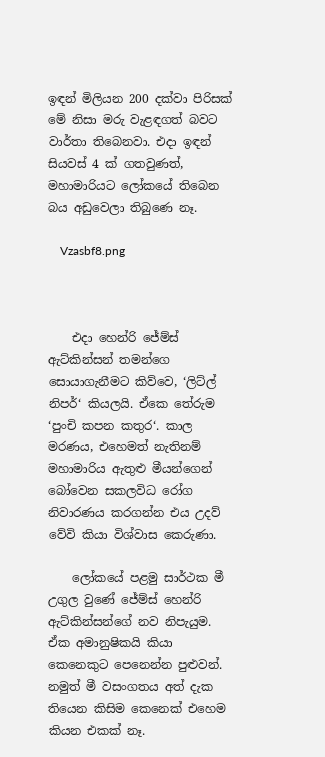ඉඳන් මිලියන 200 දක්වා පිරිසක් මේ නිසා මරු වැළඳගත් බවට වාර්තා තිබෙනවා. එදා ඉඳන් සියවස් 4 ක් ගතවුණත්, මහාමාරියට ලෝකයේ තිබෙන බය අඩුවෙලා තිබුණෙ නෑ.

    Vzasbf8.png



    එදා හෙන්රි ජේම්ස් ඇට්කින්සන් තමන්ගෙ සොයාගැනීමට කිව්වෙ, ‘ලිට්ල් නිපර්‘ කියලයි. ඒකෙ තේරුම ‘පුංචි කපන කතුර‘. කාල මරණය, එහෙමත් නැතිනම් මහාමාරිය ඇතුළු මීයන්ගෙන් බෝවෙන සකලවිධ රෝග නිවාරණය කරගන්න එය උදව් වේවි කියා විශ්වාස කෙරුණා.

    ලෝකයේ පළමු සාර්ථක මී උගුල වුණේ ජේම්ස් හෙන්රි ඇට්කින්සන්ගේ නව නිපැයුම. ඒක අමානුෂිකයි කියා කෙනෙකුට පෙනෙන්න පුළුවන්. නමුත් මී වසංගතය අත් දැක තියෙන කිසිම කෙනෙක් එහෙම කියන එකක් නෑ.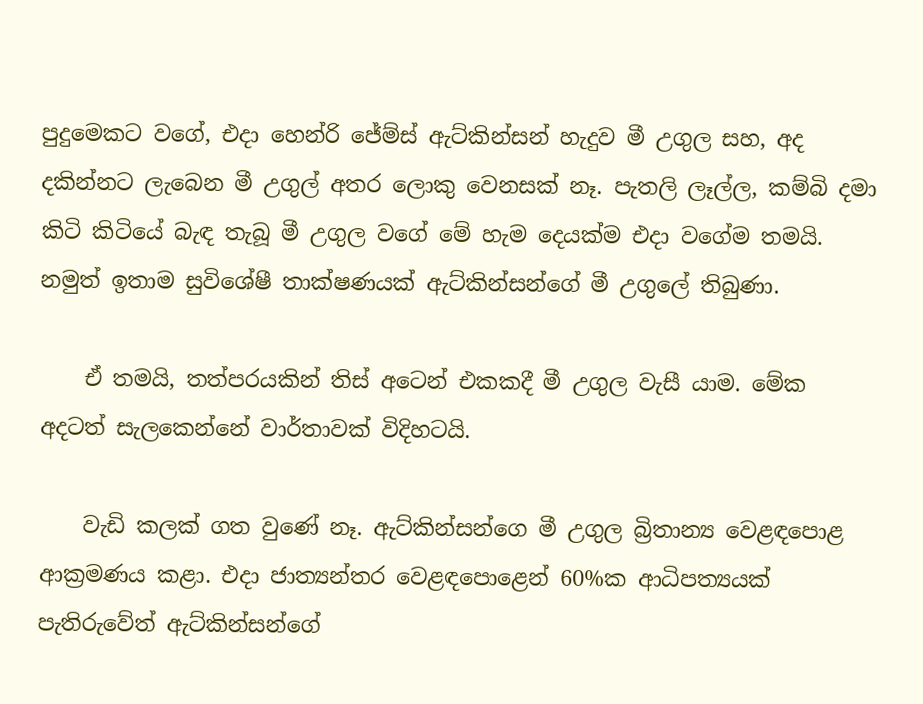පුදුමෙකට වගේ, එදා හෙන්රි ජේම්ස් ඇට්කින්සන් හැදුව මී උගුල සහ, අද දකින්නට ලැබෙන මී උගුල් අතර ලොකු වෙනසක් නෑ. පැතලි ලෑල්ල, කම්බි දමා කිටි කිටියේ බැඳ තැබූ මී උගුල වගේ මේ හැම දෙයක්ම එදා වගේම තමයි. නමුත් ඉතාම සුවිශේෂී තාක්ෂණයක් ඇට්කින්සන්ගේ මී උගුලේ තිබුණා.

    ඒ තමයි, තත්පරයකින් තිස් අටෙන් එකකදී මී උගුල වැසී යාම. මේක අදටත් සැලකෙන්නේ වාර්තාවක් විදිහටයි.

    වැඩි කලක් ගත වුණේ නෑ. ඇට්කින්සන්ගෙ මී උගුල බ්‍රිතාන්‍ය වෙළඳපොළ ආක්‍රමණය කළා. එදා ජාත්‍යන්තර වෙළඳපොළෙන් 60%ක ආධිපත්‍යයක් පැතිරුවේත් ඇට්කින්සන්ගේ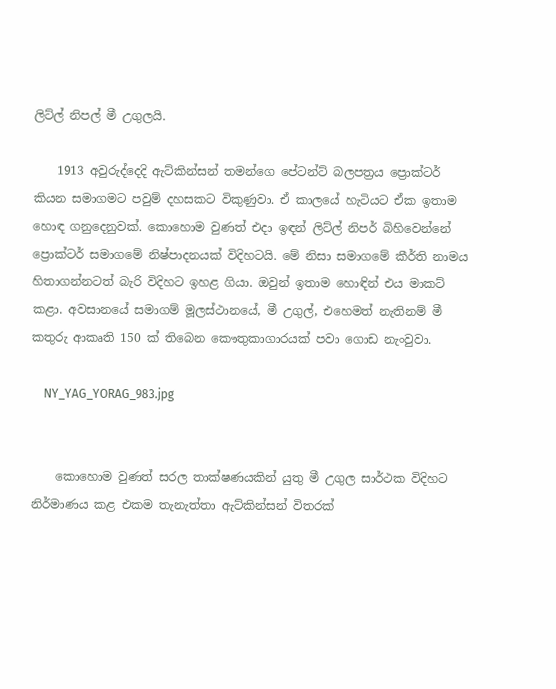ලිට්ල් නිපල් මී උගුලයි.

    1913 අවුරුද්දෙදි ඇට්කින්සන් තමන්ගෙ පේටන්ට් බලපත්‍රය ප්‍රොක්ටර් කියන සමාගමට පවුම් දහසකට විකුණුවා. ඒ කාලයේ හැටියට ඒක ඉතාම හොඳ ගනුදෙනුවක්. කොහොම වුණත් එදා ඉඳන් ලිට්ල් නිපර් බිහිවෙන්නේ ප්‍රොක්ටර් සමාගමේ නිෂ්පාදනයක් විදිහටයි. මේ නිසා සමාගමේ කීර්ති නාමය හිතාගන්නටත් බැරි විදිහට ඉහළ ගියා. ඔවුන් ඉතාම හොඳින් එය මාකට් කළා. අවසානයේ සමාගම් මූලස්ථානයේ, මී උගුල්, එහෙමත් නැතිනම් මී කතුරු ආකෘති 150 ක් තිබෙන කෞතුකාගාරයක් පවා ගොඩ නැංවුවා.

    NY_YAG_YORAG_983.jpg


    කොහොම වුණත් සරල තාක්ෂණයකින් යුතු මී උගුල සාර්ථක විදිහට නිර්මාණය කළ එකම තැනැත්තා ඇට්කින්සන් විතරක්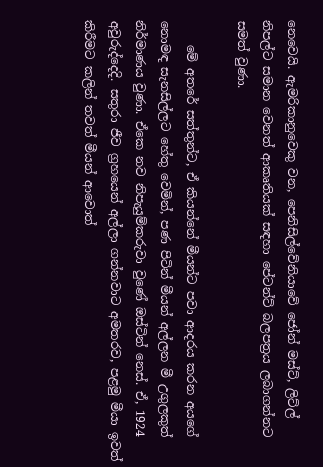නෙවෙයි. ඇමරිකානුවෙකු වන, පෙනිසිල්වේනියාවේ ජෝන් මස්ට්, ලිට්ල් නිපල්ට සමාන වෙනත් ආකෘතියක් සඳහා පේටන්ට් බලපත්‍රය ලබාගන්නට සමත් වුණා.

    මේ අතරේ සත්තුන්ට, ඒ කියන්නේ මීයන්ට පවා ආදරය කරන අයගේ නොමඳ සැනසිල්ලට හේතු වෙමින්, පණ පිටින් මීයන් අල්ලන මී උගුලකුත් නිර්මාණය වුණා. ඒකෙ නව නිපැයුම්කරුවා වුණේ ඔස්ටින් නෙස්. ඒ, 1924 අවුරුද්දෙදි. සතුරා ජීව ග්‍රහයෙන් අල්ලා ගන්නවාට අමතරව, පළමු මීයා ඉවත් කිරීමට කලින් තවත් මීයන් ආවොත්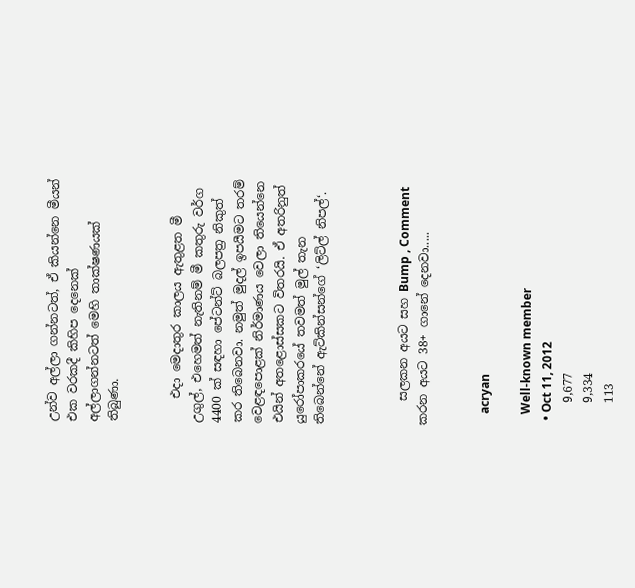උන්ව අල්ලා ගන්නටත්, ඒ කියන්නෙ මීයන් එක වරකදී කිහිප දෙනෙක් අල්ලාගන්නටත් මෙහි තාක්ෂණයක් තිබුණා.


    එදා මෙදාතුර කාලය ඇතුළත මී උගුල්, එහෙමත් නැතිනම් මී කතුරු වර්ග 4400 ක් සඳහා පේටන්ට් බලපත්‍ර නිකුත් කර තිබෙනවා. නමුත් මුදල් ඉපයීමට තරම් වෙළඳපොළක් නිර්මාණය වෙලා තියෙන්නෙ එයින් අතළොස්සකට විතරයි. ඒ අතරිනුත් යුරෝපාකරයේ තවමත් මුල් තැන තිබෙන්නේ ඇට්කින්සන්ගේ ‘ලිට්ල් නිපල්‘.



    සලකන අයට සහ Bump , Comment කරන අයට 38+ ගානේ දෙනවා.....


    acryan

    Well-known member
  • Oct 11, 2012
    9,677
    9,334
    113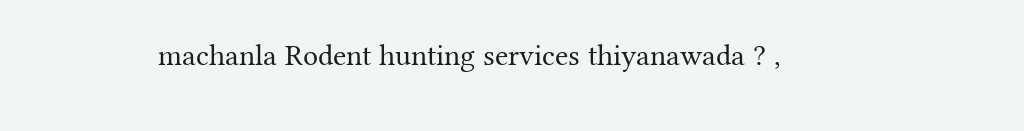machanla Rodent hunting services thiyanawada ? ,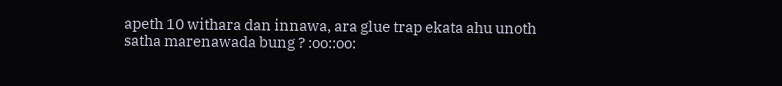apeth 10 withara dan innawa, ara glue trap ekata ahu unoth satha marenawada bung ? :oo::oo: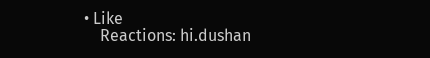• Like
    Reactions: hi.dushan